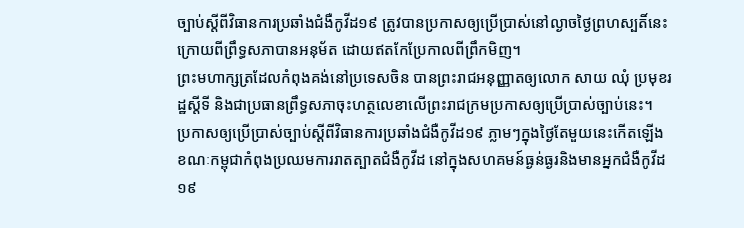ច្បាប់ស្តីពីវិធានការប្រឆាំងជំងឺកូវីដ១៩ ត្រូវបានប្រកាសឲ្យប្រើប្រាស់នៅល្ងាចថ្ងៃព្រហស្បតិ៍នេះក្រោយពីព្រឹទ្ធសភាបានអនុម័ត ដោយឥតកែប្រែកាលពីព្រឹកមិញ។
ព្រះមហាក្សត្រដែលកំពុងគង់នៅប្រទេសចិន បានព្រះរាជអនុញ្ញាតឲ្យលោក សាយ ឈុំ ប្រមុខរដ្ឋស្តីទី និងជាប្រធានព្រឹទ្ធសភាចុះហត្ថលេខាលើព្រះរាជក្រមប្រកាសឲ្យប្រើប្រាស់ច្បាប់នេះ។
ប្រកាសឲ្យប្រើប្រាស់ច្បាប់ស្តីពីវិធានការប្រឆាំងជំងឺកូវីដ១៩ ភ្លាមៗក្នុងថ្ងៃតែមួយនេះកើតឡើង ខណៈកម្ពុជាកំពុងប្រឈមការរាតត្បាតជំងឺកូវីដ នៅក្នុងសហគមន៍ធ្ងន់ធ្ងរនិងមានអ្នកជំងឺកូវីដ១៩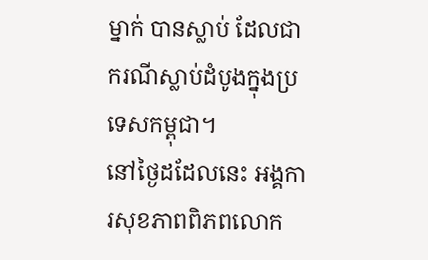ម្នាក់ បានស្លាប់ ដែលជាករណីស្លាប់ដំបូងក្នុងប្រទេសកម្ពុជា។
នៅថ្ងៃដដែលនេះ អង្គការសុខភាពពិភពលោក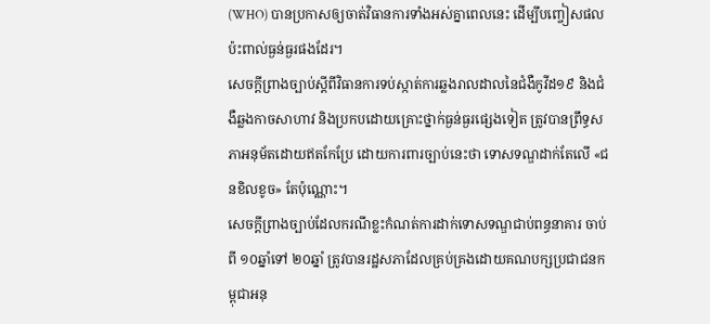(WHO) បានប្រកាសឲ្យចាត់វិធានការទាំងអស់គ្នាពេលនេះ ដើម្បីបញ្ចៀសផលប៉ះពាល់ធ្ងន់ធ្ងរផងដែរ។
សេចក្ដីព្រាងច្បាប់ស្ដីពីវិធានការទប់ស្កាត់ការឆ្លងរាលដាលនៃជំងឺកូវីដ១៩ និងជំងឺឆ្លងកាចសាហាវ និងប្រកបដោយគ្រោះថ្នាក់ធ្ងន់ធ្ងរផ្សេងទៀត ត្រូវបានព្រឹទ្ធសភាអនុម័តដោយឥតកែប្រែ ដោយការពារច្បាប់នេះថា ទោសទណ្ឌដាក់តែលើ «ជនខិលខូច» តែប៉ុណ្ណោះ។
សេចក្តីព្រាងច្បាប់ដែលករណីខ្លះកំណត់ការដាក់ទោសទណ្ឌជាប់ពន្ធនាគារ ចាប់ពី ១០ឆ្នាំទៅ ២០ឆ្នាំ ត្រូវបានរដ្ឋសភាដែលគ្រប់គ្រងដោយគណបក្សប្រជាជនកម្ពុជាអនុ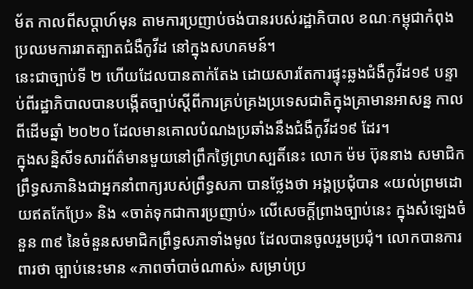ម័ត កាលពីសប្តាហ៍មុន តាមការប្រញាប់ចង់បានរបស់រដ្ឋាភិបាល ខណៈកម្ពុជាកំពុងប្រឈមការរាតត្បាតជំងឺកូវីដ នៅក្នុងសហគមន៍។
នេះជាច្បាប់ទី ២ ហើយដែលបានតាក់តែង ដោយសារតែការផ្ទុះឆ្លងជំងឺកូវីដ១៩ បន្ទាប់ពីរដ្ឋាភិបាលបានបង្កើតច្បាប់ស្ដីពីការគ្រប់គ្រងប្រទេសជាតិក្នុងគ្រាមានអាសន្ន កាលពីដើមឆ្នាំ ២០២០ ដែលមានគោលបំណងប្រឆាំងនឹងជំងឺកូវីដ១៩ ដែរ។
ក្នុងសន្និសីទសារព័ត៌មានមួយនៅព្រឹកថ្ងៃព្រហស្បតិ៍នេះ លោក ម៉ម ប៊ុននាង សមាជិកព្រឹទ្ធសភានិងជាអ្នកនាំពាក្យរបស់ព្រឹទ្ធសភា បានថ្លែងថា អង្គប្រជុំបាន «យល់ព្រមដោយឥតកែប្រែ» និង «ចាត់ទុកជាការប្រញាប់» លើសេចក្តីព្រាងច្បាប់នេះ ក្នុងសំឡេងចំនួន ៣៩ នៃចំនួនសមាជិកព្រឹទ្ធសភាទាំងមូល ដែលបានចូលរួមប្រជុំ។ លោកបានការពារថា ច្បាប់នេះមាន «ភាពចាំបាច់ណាស់» សម្រាប់ប្រ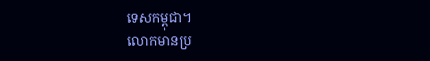ទេសកម្ពុជា។
លោកមានប្រ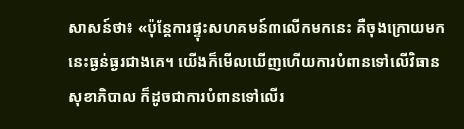សាសន៍ថា៖ «ប៉ុន្តែការផ្ទុះសហគមន៍៣លើកមកនេះ គឺចុងក្រោយមកនេះធ្ងន់ធ្ងរជាងគេ។ យើងក៏មើលឃើញហើយការបំពានទៅលើវិធានសុខាភិបាល ក៏ដូចជាការបំពានទៅលើរ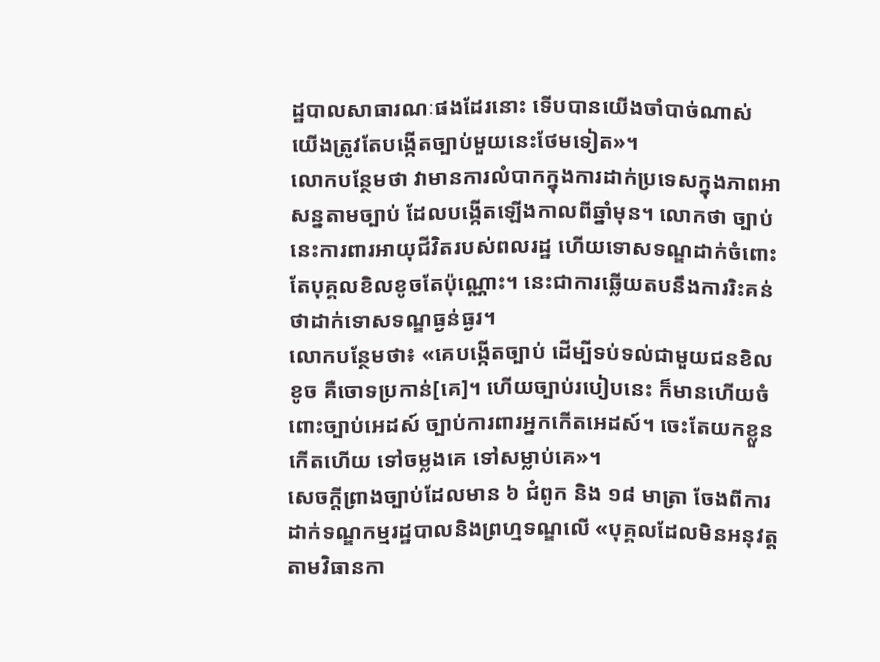ដ្ឋបាលសាធារណៈផងដែរនោះ ទើបបានយើងចាំបាច់ណាស់ យើងត្រូវតែបង្កើតច្បាប់មួយនេះថែមទៀត»។
លោកបន្ថែមថា វាមានការលំបាកក្នុងការដាក់ប្រទេសក្នុងភាពអាសន្នតាមច្បាប់ ដែលបង្កើតឡើងកាលពីឆ្នាំមុន។ លោកថា ច្បាប់នេះការពារអាយុជីវិតរបស់ពលរដ្ឋ ហើយទោសទណ្ឌដាក់ចំពោះតែបុគ្គលខិលខូចតែប៉ុណ្ណោះ។ នេះជាការឆ្លើយតបនឹងការរិះគន់ថាដាក់ទោសទណ្ឌធ្ងន់ធ្ងរ។
លោកបន្ថែមថា៖ «គេបង្កើតច្បាប់ ដើម្បីទប់ទល់ជាមួយជនខិលខូច គឺចោទប្រកាន់[គេ]។ ហើយច្បាប់របៀបនេះ ក៏មានហើយចំពោះច្បាប់អេដស៍ ច្បាប់ការពារអ្នកកើតអេដស៍។ ចេះតែយកខ្លួន កើតហើយ ទៅចម្លងគេ ទៅសម្លាប់គេ»។
សេចក្ដីព្រាងច្បាប់ដែលមាន ៦ ជំពូក និង ១៨ មាត្រា ចែងពីការដាក់ទណ្ឌកម្មរដ្ឋបាលនិងព្រហ្មទណ្ឌលើ «បុគ្គលដែលមិនអនុវត្តតាមវិធានកា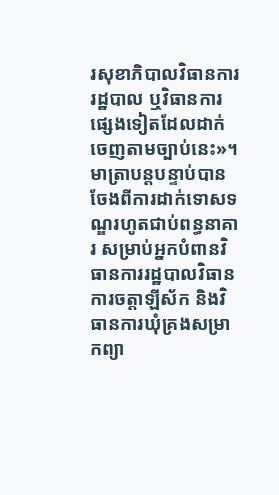រសុខាភិបាលវិធានការរដ្ឋបាល ឬវិធានការផ្សេងទៀតដែលដាក់ចេញតាមច្បាប់នេះ»។
មាត្រាបន្តបន្ទាប់បានចែងពីការដាក់ទោសទណ្ឌរហូតជាប់ពន្ធនាគារ សម្រាប់អ្នកបំពានវិធានការរដ្ឋបាលវិធានការចត្តាឡីស័ក និងវិធានការឃុំគ្រងសម្រាកព្យា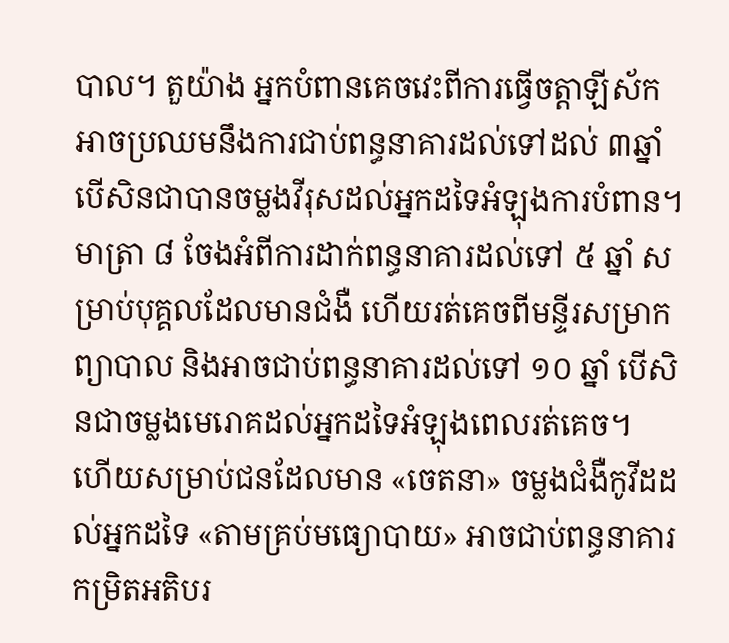បាល។ តួយ៉ាង អ្នកបំពានគេចវេះពីការធ្វើចត្តាឡីស័កអាចប្រឈមនឹងការជាប់ពន្ធនាគារដល់ទៅដល់ ៣ឆ្នាំ បើសិនជាបានចម្លងវីរុសដល់អ្នកដទៃអំឡុងការបំពាន។
មាត្រា ៨ ចែងអំពីការដាក់ពន្ធនាគារដល់ទៅ ៥ ឆ្នាំ សម្រាប់បុគ្គលដែលមានជំងឺ ហើយរត់គេចពីមន្ទីរសម្រាកព្យាបាល និងអាចជាប់ពន្ធនាគារដល់ទៅ ១០ ឆ្នាំ បើសិនជាចម្លងមេរោគដល់អ្នកដទៃអំឡុងពេលរត់គេច។
ហើយសម្រាប់ជនដែលមាន «ចេតនា» ចម្លងជំងឺកូវីដដល់អ្នកដទៃ «តាមគ្រប់មធ្យោបាយ» អាចជាប់ពន្ធនាគារកម្រិតអតិបរ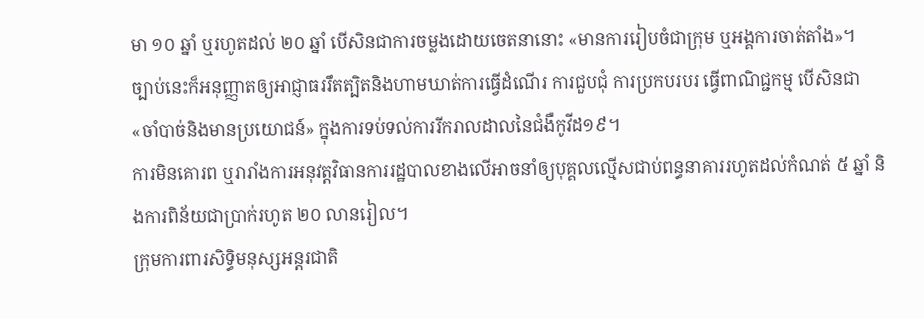មា ១០ ឆ្នាំ ឬរហូតដល់ ២០ ឆ្នាំ បើសិនជាការចម្លងដោយចេតនានោះ «មានការរៀបចំជាក្រុម ឬអង្គការចាត់តាំង»។
ច្បាប់នេះក៏អនុញ្ញាតឲ្យអាជ្ញាធររឹតត្បិតនិងហាមឃាត់ការធ្វើដំណើរ ការជួបជុំ ការប្រកបរបរ ធ្វើពាណិជ្ជកម្ម បើសិនជា «ចាំបាច់និងមានប្រយោជន៍» ក្នុងការទប់ទល់ការរីករាលដាលនៃជំងឺកូវីដ១៩។
ការមិនគោរព ឬរារាំងការអនុវត្តវិធានការរដ្ឋបាលខាងលើអាចនាំឲ្យបុគ្គលល្មើសជាប់ពន្ធនាគាររហូតដល់កំណត់ ៥ ឆ្នាំ និងការពិន័យជាប្រាក់រហូត ២០ លានរៀល។
ក្រុមការពារសិទ្ធិមនុស្សអន្តរជាតិ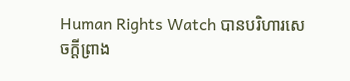Human Rights Watch បានបរិហារសេចក្ដីព្រាង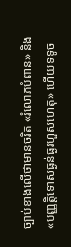ច្បាប់ខាងលើថាមានចរិត «រំលោភបំពាន» និង «បញ្ញត្តិទោសធ្ងន់ធ្ងរហួសហេតុ» ហើយទទូច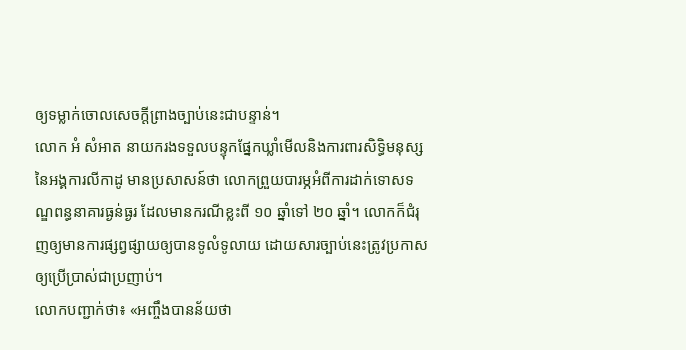ឲ្យទម្លាក់ចោលសេចក្ដីព្រាងច្បាប់នេះជាបន្ទាន់។
លោក អំ សំអាត នាយករងទទួលបន្ទុកផ្នែកឃ្លាំមើលនិងការពារសិទ្ធិមនុស្សនៃអង្គការលីកាដូ មានប្រសាសន៍ថា លោកព្រួយបារម្ភអំពីការដាក់ទោសទណ្ឌពន្ធនាគារធ្ងន់ធ្ងរ ដែលមានករណីខ្លះពី ១០ ឆ្នាំទៅ ២០ ឆ្នាំ។ លោកក៏ជំរុញឲ្យមានការផ្សព្វផ្សាយឲ្យបានទូលំទូលាយ ដោយសារច្បាប់នេះត្រូវប្រកាសឲ្យប្រើប្រាស់ជាប្រញាប់។
លោកបញ្ជាក់ថា៖ «អញ្ចឹងបានន័យថា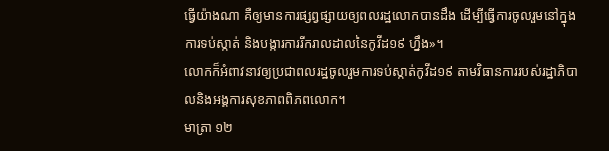ធ្វើយ៉ាងណា គឺឲ្យមានការផ្សព្វផ្សាយឲ្យពលរដ្ឋលោកបានដឹង ដើម្បីធ្វើការចូលរួមនៅក្នុងការទប់ស្កាត់ និងបង្ការការរីករាលដាលនៃកូវីដ១៩ ហ្នឹង»។
លោកក៏អំពាវនាវឲ្យប្រជាពលរដ្ឋចូលរួមការទប់ស្កាត់កូវីដ១៩ តាមវិធានការរបស់រដ្ឋាភិបាលនិងអង្គការសុខភាពពិភពលោក។
មាត្រា ១២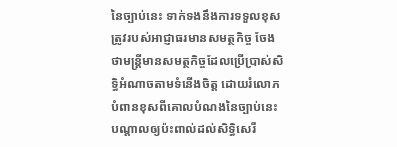នៃច្បាប់នេះ ទាក់ទងនឹងការទទួលខុសត្រូវរបស់អាជ្ញាធរមានសមត្ថកិច្ច ចែងថាមន្រ្តីមានសមត្ថកិច្ចដែលប្រើប្រាស់សិទ្ធិអំណាចតាមទំនើងចិត្ត ដោយរំលោភបំពានខុសពីគោលបំណងនៃច្បាប់នេះ បណ្តាលឲ្យប៉ះពាល់ដល់សិទ្ធិសេរី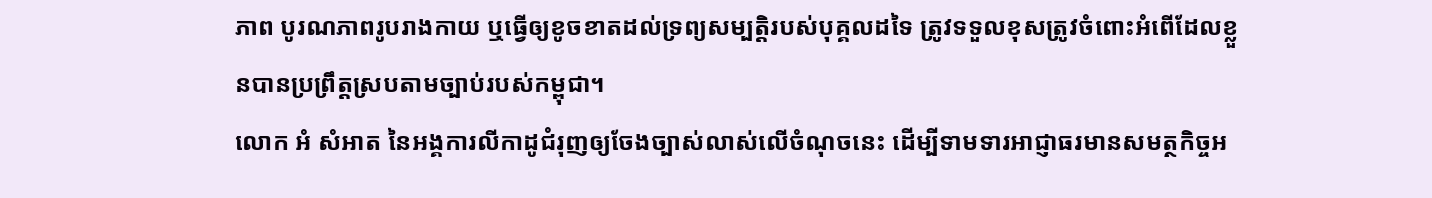ភាព បូរណភាពរូបរាងកាយ ឬធ្វើឲ្យខូចខាតដល់ទ្រព្យសម្បត្តិរបស់បុគ្គលដទៃ ត្រូវទទួលខុសត្រូវចំពោះអំពើដែលខ្លួនបានប្រព្រឹត្តស្របតាមច្បាប់របស់កម្ពុជា។
លោក អំ សំអាត នៃអង្គការលីកាដូជំរុញឲ្យចែងច្បាស់លាស់លើចំណុចនេះ ដើម្បីទាមទារអាជ្ញាធរមានសមត្ថកិច្ចអ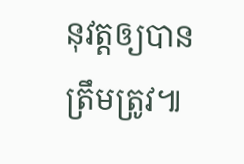នុវត្តឲ្យបានត្រឹមត្រូវ៕